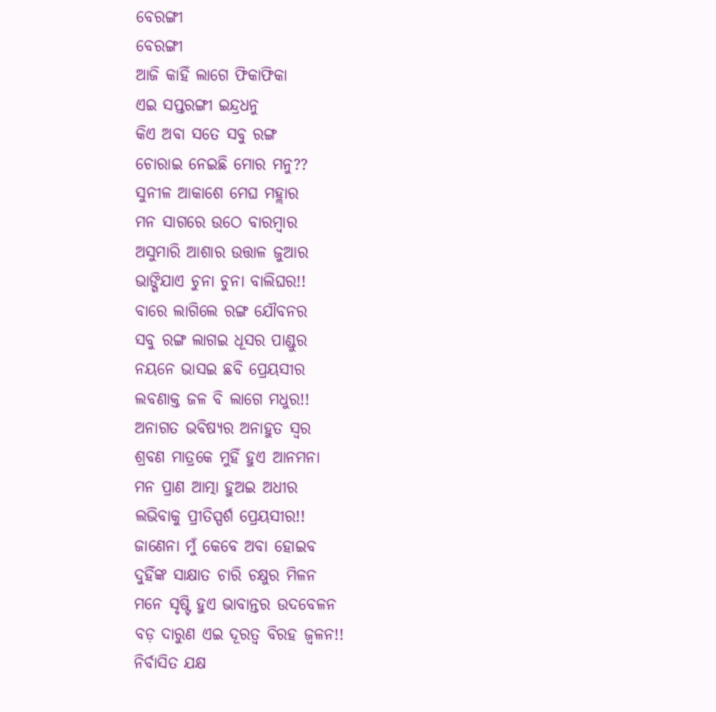ବେରଙ୍ଗୀ
ବେରଙ୍ଗୀ
ଆଜି କାହିଁ ଲାଗେ ଫିକାଫିକା
ଏଇ ସପ୍ତରଙ୍ଗୀ ଇନ୍ଦ୍ରଧନୁ
କିଏ ଅବା ସତେ ସବୁ ରଙ୍ଗ
ଚୋରାଇ ନେଇଛି ମୋର ମନୁ??
ସୁନୀଳ ଆକାଶେ ମେଘ ମହ୍ଲାର
ମନ ସାଗରେ ଉଠେ ବାରମ୍ବାର
ଅସୁମାରି ଆଶାର ଉତ୍ତାଳ ଜୁଆର
ଭାଙ୍ଗିଯାଏ ଚୁନା ଚୁନା ବାଲିଘର!!
ବାରେ ଲାଗିଲେ ରଙ୍ଗ ଯୌବନର
ସବୁ ରଙ୍ଗ ଲାଗଇ ଧୂସର ପାଣ୍ଡୁର
ନୟନେ ଭାସଇ ଛବି ପ୍ରେୟସୀର
ଲବଣାକ୍ତ ଜଳ ବି ଲାଗେ ମଧୁର!!
ଅନାଗତ ଭବିଷ୍ୟର ଅନାହୁତ ସ୍ବର
ଶ୍ରବଣ ମାତ୍ରକେ ମୁହିଁ ହୁଏ ଆନମନା
ମନ ପ୍ରାଣ ଆତ୍ମା ହୁଅଇ ଅଧୀର
ଲଭିବାକୁ ପ୍ରୀତିସ୍ପର୍ଶ ପ୍ରେୟସୀର!!
ଜାଣେନା ମୁଁ କେବେ ଅବା ହୋଇବ
ଦୁହିଁଙ୍କ ସାକ୍ଷାତ ଚାରି ଚକ୍ଷୁର ମିଳନ
ମନେ ସୃଷ୍ଟି ହୁଏ ଭାବାନ୍ତର ଉଦବେଳନ
ବଡ଼ ଦାରୁଣ ଏଇ ଦୂରତ୍ବ ବିରହ ଜ୍ୱଳନ!!
ନିର୍ବାସିତ ଯକ୍ଷ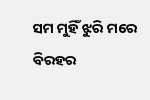ସମ ମୁହିଁ ଝୁରି ମରେ
ବିରହର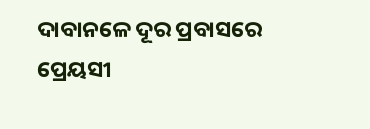ଦାବାନଳେ ଦୂର ପ୍ରବାସରେ
ପ୍ରେୟସୀ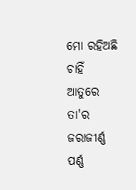ମୋ ରହିଅଛି ଚାହିଁ ଆତୁରେ
ତା'ର ଜରାଜୀର୍ଣ୍ଣ ପର୍ଣ୍ଣ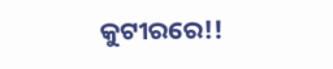କୁଟୀରରେ!!